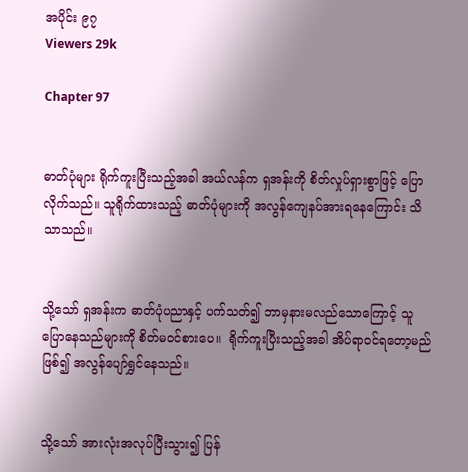အပိုင်း ၉၇
Viewers 29k

Chapter 97


ဓာတ်ပုံများ ရိုက်ကူးပြီးသည့်အခါ အယ်လန်က ရှအန်းကို စိတ်လှုပ်ရှားစွာဖြင့် ပြောလိုက်သည်။ သူရိုက်ထားသည့် ဓာတ်ပုံများကို အလွန်ကျေနပ်အားရနေကြောင်း သိသာသည်။


သို့သော် ရှအန်းက ဓာတ်ပုံပညာနှင့် ပက်သတ်၍ ဘာမှနားမလည်သောကြောင့် သူပြောနေသည်များကို စိတ်မဝင်စားပေ။  ရိုက်ကူးပြီးသည့်အခါ အိပ်ရာဝင်ရတော့မည်ဖြစ်၍ အလွန်ပျော်ရွှင်နေသည်။


သို့သော် အားလုံးအလုပ်ပြီးသွား၍ ပြန်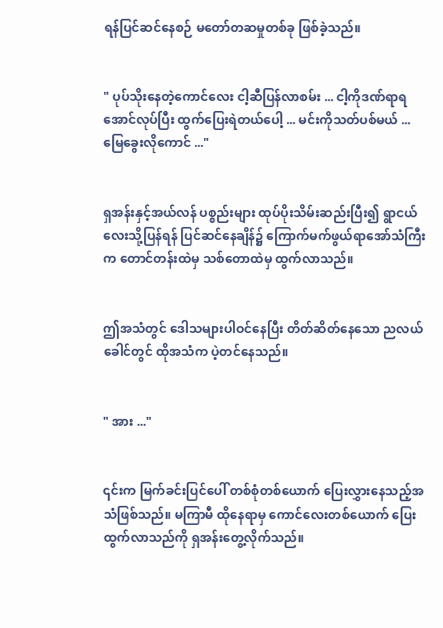ရန်ပြင်ဆင်နေစဉ် မတော်တဆမှုတစ်ခု ဖြစ်ခဲ့သည်။


" ပုပ်သိုးနေတဲ့ကောင်လေး ငါ့ဆီပြန်လာစမ်း ... ငါ့ကိုဒဏ်ရာရအောင်လုပ်ပြီး ထွက်ပြေးရဲတယ်ပေါ့ ... မင်းကိုသတ်ပစ်မယ် ... မြေခွေးလိုကောင် ..."


ရှအန်းနှင့်အယ်လန် ပစ္စည်းများ ထုပ်ပိုးသိမ်းဆည်းပြီး၍ ရွာငယ်လေးသို့ပြန်ရန် ပြင်ဆင်နေချိန်၌ ကြောက်မက်ဖွယ်ရာအော်သံကြီးက တောင်တန်းထဲမှ သစ်တောထဲမှ ထွက်လာသည်။


ဤအသံတွင် ဒေါသများပါဝင်နေပြီး တိတ်ဆိတ်နေသော ညလယ်ခေါင်‌တွင် ထိုအသံက ပဲ့တင်နေသည်။


" အား ..."


၎င်းက မြက်ခင်းပြင်ပေါ် တစ်စုံတစ်ယောက် ပြေးလွှားနေသည့်အသံဖြစ်သည်။ မကြာမီ ထိုနေရာမှ ကောင်လေးတစ်ယောက် ပြေးထွက်လာသည်ကို ရှအန်းတွေ့လိုက်သည်။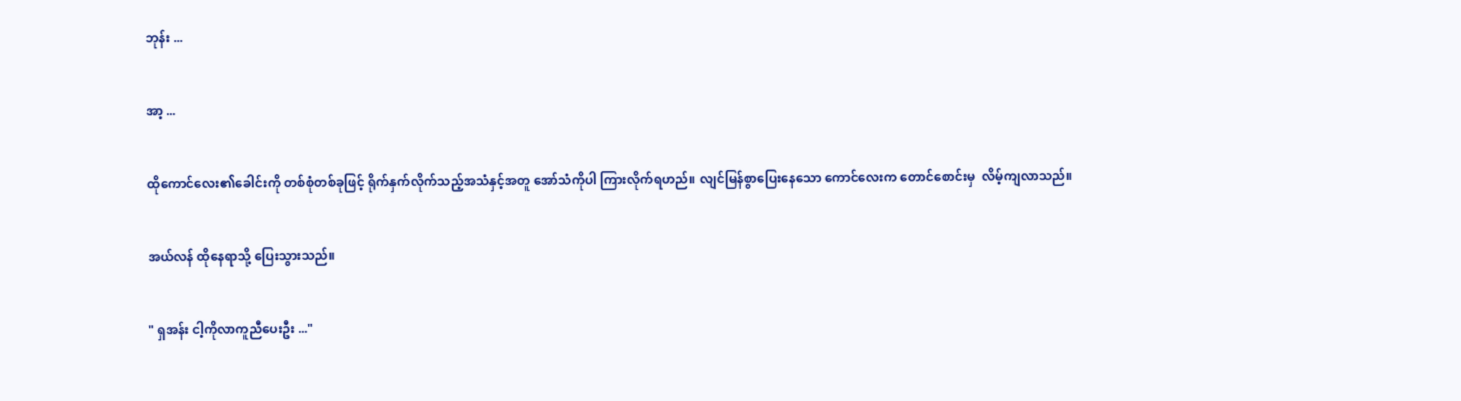ဘုန်း ...


အာ့ ...


ထိုကောင်လေး၏ခေါင်းကို တစ်စုံတစ်ခုဖြင့် ရိုက်နှက်လိုက်သည့်အသံနှင့်အတူ အော်သံကိုပါ ကြားလိုက်ရဟည်။ လျင်မြန်စွာပြေးနေသော ကောင်လေးက တောင်စောင်းမှ  လိမ့်ကျလာသည်။


အယ်လန် ထိုနေရာသို့ ပြေးသွားသည်။


" ရှအန်း ငါ့ကိုလာကူညီပေးဦး ..."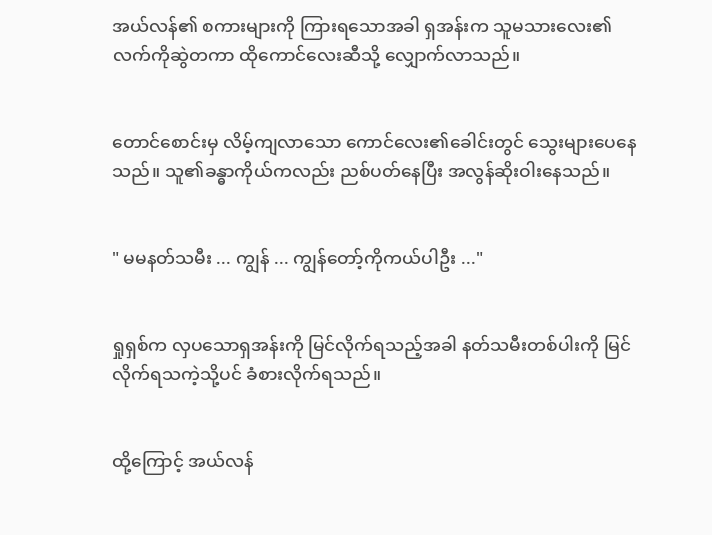အယ်လန်၏ စကားများကို ကြားရသောအခါ ရှအန်းက သူမသားလေး၏ လက်ကိုဆွဲတကာ ထိုကောင်လေးဆီသို့ လျှောက်လာသည်။


တောင်စောင်းမှ လိမ့်ကျလာသော ကောင်လေး၏ခေါင်းတွင် သွေးများပေနေသည်။ သူ၏ခန္ဓာကိုယ်ကလည်း ညစ်ပတ်နေပြီး အလွန်ဆိုးဝါးနေသည်။


" မမနတ်သမီး ... ကျွန် ... ကျွန်တော့်ကိုကယ်ပါဦး ..."


ရှုရှစ်က လှပသောရှအန်းကို မြင်လိုက်ရသည့်အခါ နတ်သမီးတစ်ပါးကို မြင်လိုက်ရသကဲ့သို့ပင် ခံစားလိုက်ရသည်။


ထို့ကြောင့် အယ်လန်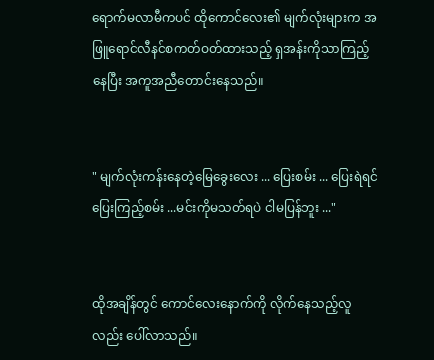ရောက်မလာမီကပင် ထိုကောင်လေး၏ မျက်လုံးများက အဖြူရောင်လီနင်စကတ်ဝတ်ထားသည့် ရှအန်းကိုသာကြည့်နေပြီး အကူအညီတောင်းနေသည်။


" မျက်လုံးကန်းနေတဲ့မြေခွေးလေး ... ပြေးစမ်း ... ပြေးရဲရင် ပြေးကြည့်စမ်း ...မင်းကိုမသတ်ရပဲ ငါမပြန်ဘူး ..."


ထိုအချိန်တွင် ကောင်လေးနောက်ကို လိုက်နေသည့်လူလည်း ပေါ်လာသည်။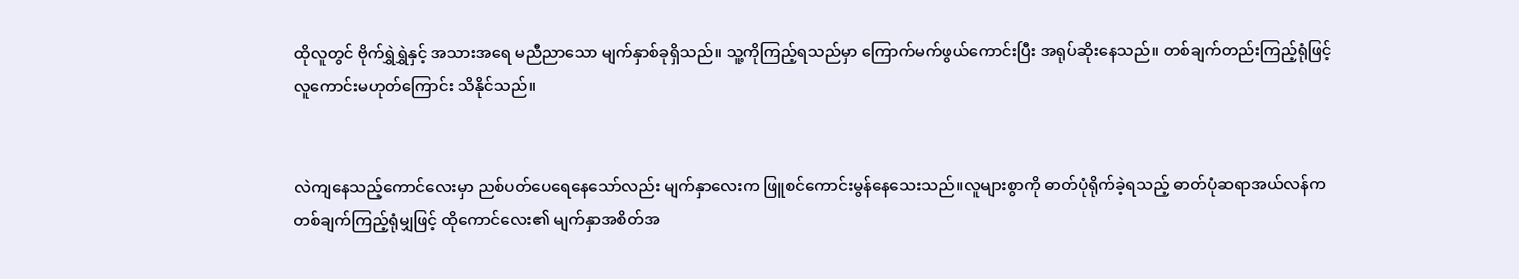ထိုလူတွင် ဗိုက်ရွှဲရွှဲနှင့် အသားအရေ မညီညာသော မျက်နှာစ်ခုရှိသည်။ သူ့ကိုကြည့်ရသည်မှာ ကြောက်မက်ဖွယ်ကောင်းပြီး အရုပ်ဆိုးနေသည်။ တစ်ချက်တည်းကြည့်ရုံဖြင့် လူကောင်းမဟုတ်ကြောင်း သိနိုင်သည်။


လဲကျနေသည့်ကောင်လေးမှာ ညစ်ပတ်ပေရေနေသော်လည်း မျက်နှာလေးက ဖြူစင်ကောင်းမွန်နေသေးသည်။လူများစွာကို ဓာတ်ပုံရိုက်ခဲ့ရသည့် ဓာတ်ပုံဆရာအယ်လန်က တစ်ချက်ကြည့်ရုံမျှဖြင့် ထိုကောင်လေး၏ မျက်နှာအစိတ်အ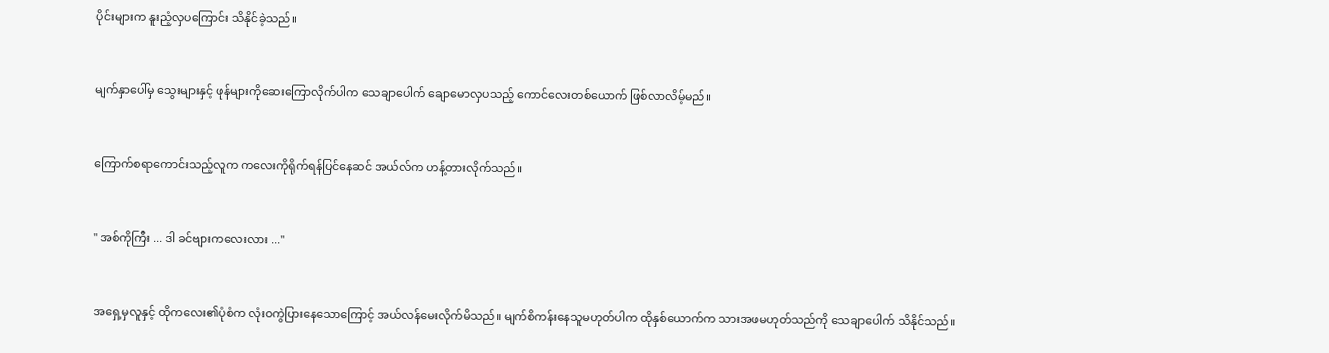ပိုင်းများက နူးညံ့လှပကြောင်း သိနိုင်ခဲ့သည်။


မျက်နှာပေါ်မှ သွေးများနှင့် ဖုန်များကိုဆေးကြောလိုက်ပါက သေချာပေါက် ချောမောလှပသည့် ကောင်လေးတစ်ယောက် ဖြစ်လာလိမ့်မည်။


ကြောက်စရာကောင်းသည့်လူက ကလေးကိုရိုက်ရန်ပြင်နေဆင် အယ်လ်က ဟန့်တားလိုက်သည်။


" အစ်ကိုကြီး ... ဒါ ခင်ဗျားကလေးလား ..."


အရှေ့မှလူနှင့် ထိုကလေး၏ပုံစံက လုံးဝကွဲပြားနေသောကြောင့် အယ်လန်မေးလိုက်မိသည်။ မျက်စိကန်းနေသူမဟုတ်ပါက ထိုနှစ်ယောက်က သားအဖမဟုတ်သည်ကို သေချာပေါက် သိနိုင်သည်။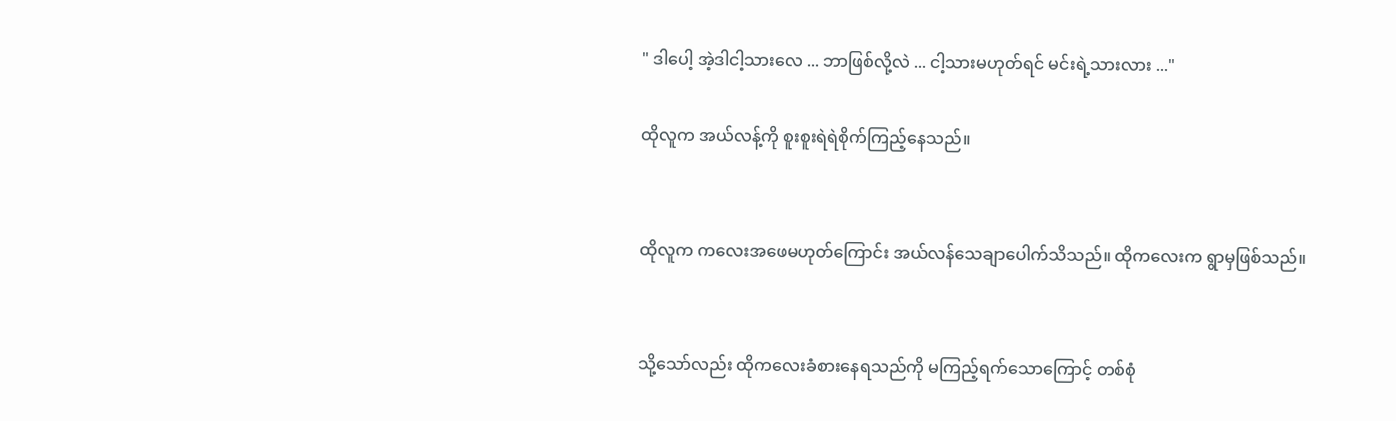" ဒါပေါ့ အဲ့ဒါငါ့သားလေ ... ဘာဖြစ်လို့လဲ ... ငါ့သားမဟုတ်ရင် မင်းရဲ့သားလား ..."

ထိုလူက အယ်လန့်ကို စူးစူးရဲရဲစိုက်ကြည့်နေသည်။


ထိုလူက ကလေးအဖေမဟုတ်ကြောင်း အယ်လန်သေချာပေါက်သိသည်။ ထိုကလေးက ရွာမှဖြစ်သည်။


သို့သော်လည်း ထိုကလေးခံစားနေရသည်ကို မကြည့်ရက်သောကြောင့် တစ်စုံ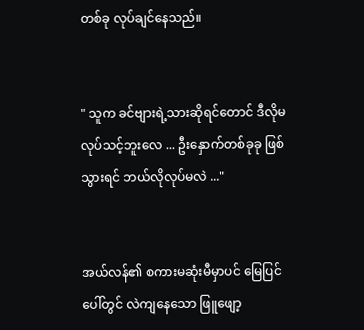တစ်ခု လုပ်ချင်နေသည်။


" သူက ခင်ဗျားရဲ့သားဆိုရင်တောင် ဒီလိုမလုပ်သင့်ဘူးလေ ... ဦးနှောက်တစ်ခုခု ဖြစ်သွားရင် ဘယ်လိုလုပ်မလဲ ..."


အယ်လန်၏ စကားမဆုံးမီမှာပင် မြေပြင်ပေါ်တွင် လဲကျနေသော ဖြူဖျော့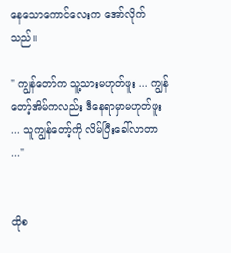နေသောကောင်လေးက အော်လိုက်သည်။

" ကျွန်တော်က သူ့သားမဟုတ်ဖူး ... ကျွန်တော့်အိမ်ကလည်း ဒီနေရာမှာမဟုတ်ဖူး ... သူကျွန်တော့်ကို လိမ်ပြီးခေါ်လာတာ ..."


ထိုစ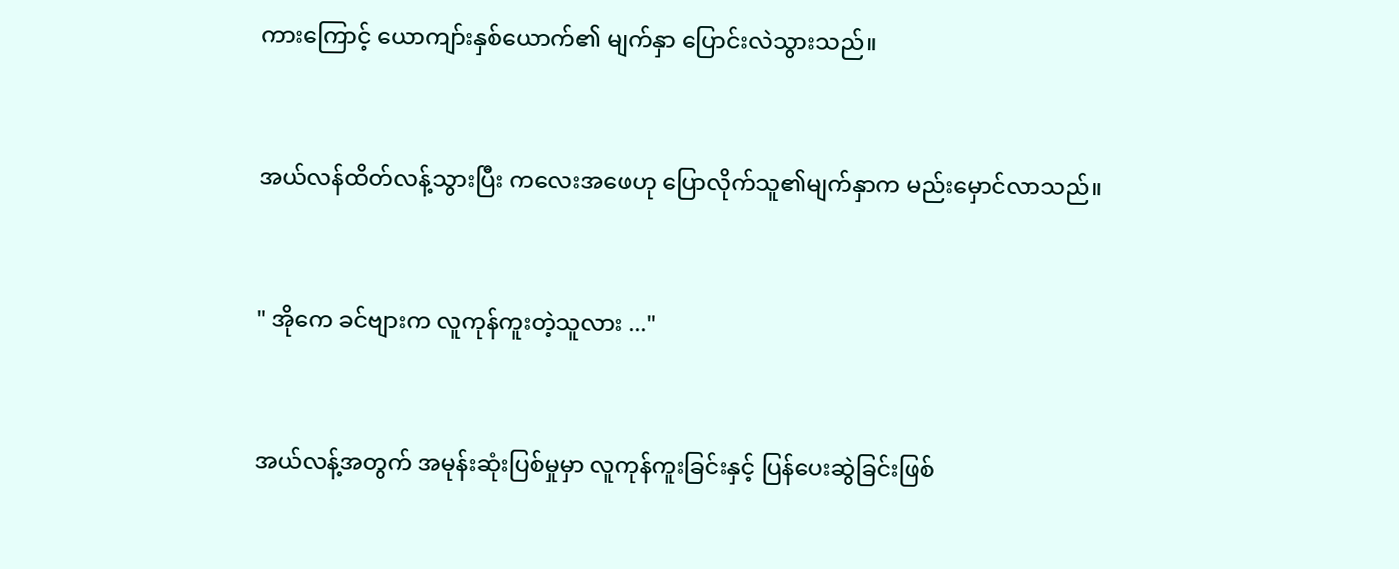ကား‌ကြောင့် ယောကျာ်းနှစ်ယောက်၏ မျက်နှာ ပြောင်းလဲသွားသည်။


အယ်လန်ထိတ်လန့်သွားပြီး ကလေးအဖေဟု ပြောလိုက်သူ၏မျက်နှာက မည်းမှောင်လာသည်။


" အိုကေ ခင်ဗျားက လူကုန်ကူးတဲ့သူလား ..."


အယ်လန့်အတွက် အမုန်းဆုံးပြစ်မှုမှာ လူကုန်ကူးခြင်းနှင့် ပြန်ပေးဆွဲခြင်းဖြစ်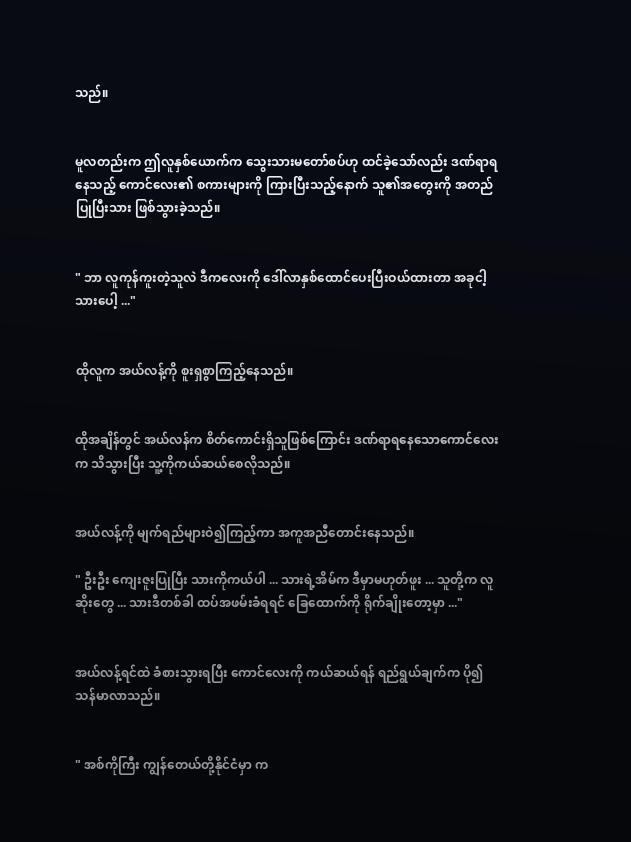သည်။


မူလတည်းက ဤလူနှစ်ယောက်က သွေးသားမတော်စပ်ဟု ထင်ခဲ့သော်လည်း ဒဏ်ရာရနေသည့် ကောင်လေး၏ စကားများကို ကြားပြီးသည့်နောက် သူ၏အတွေးကို အတည်ပြုပြီးသား ဖြစ်သွားခဲ့သည်။


" ဘာ လူကုန်ကူးတဲ့သူလဲ ဒီကလေးကို ဒေါ်လာနှစ်ထောင်ပေးပြီးဝယ်ထားတာ အခုငါ့သားပေါ့ ..."


ထိုလူက အယ်လန့်ကို စူးရှစွာကြည့်နေသည်။


ထိုအချိန်တွင် အယ်လန်က စိတ်ကောင်းရှိသူဖြစ်ကြောင်း ဒဏ်ရာရနေသောကောင်လေးက သိသွားပြီး သူ့ကိုကယ်ဆယ်စေလိုသည်။


အယ်လန့်ကို မျက်ရည်များဝဲ၍ကြည့်ကာ အကူအညီတောင်းနေသည်။

" ဦးဦး ကျေးဇူးပြုပြီး သားကိုကယ်ပါ ... သားရဲ့အိမ်က ဒီမှာမဟုတ်ဖူး ... သူတို့က လူဆိုးတွေ ... သားဒီတစ်ခါ ထပ်အဖမ်းခံရရင် ခြေထောက်ကို ရိုက်ချိုးတော့မှာ ..."


အယ်လန့်ရင်ထဲ ခံစားသွားရပြီး ကောင်လေးကို ကယ်ဆယ်ရန် ရည်ရွယ်ချက်က ပို၍သန်မာလာသည်။


" အစ်ကိုကြီး ကျွန်တေယ်တို့နိုင်ငံမှာ က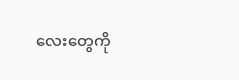လေးတွေကို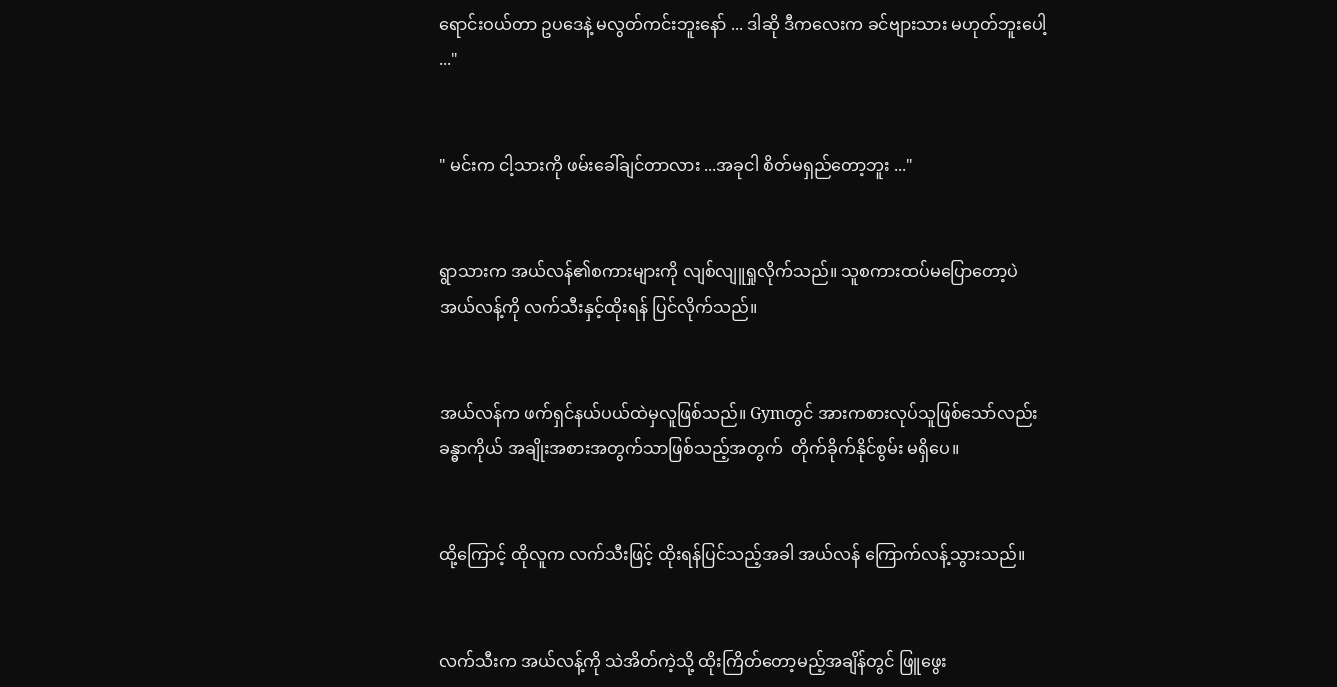ရောင်းဝယ်တာ ဥပဒေနဲ့ မလွတ်ကင်းဘူးနော် ... ဒါဆို ဒီကလေးက ခင်ဗျားသား မဟုတ်ဘူးပေါ့ ..."


" မင်းက ငါ့သားကို ဖမ်းခေါ်ချင်တာလား ...အခုငါ စိတ်မရှည်တော့ဘူး ..."


ရွာသားက အယ်လန်၏စကားများကို လျစ်လျူရှုလိုက်သည်။ သူစကားထပ်မပြောတော့ပဲ အယ်လန့်ကို လက်သီးနှင့်ထိုးရန် ပြင်လိုက်သည်။


အယ်လန်က ဖက်ရှင်နယ်ပယ်ထဲမှလူဖြစ်သည်။ Gymတွင် အားကစားလုပ်သူဖြစ်သော်လည်း ခန္ဓာကိုယ် အချိုးအစားအတွက်သာဖြစ်သည့်အတွက်  တိုက်ခိုက်နိုင်စွမ်း မရှိပေ။


ထို့ကြောင့် ထိုလူက လက်သီးဖြင့် ထိုးရန်ပြင်သည့်အခါ အယ်လန် ကြောက်လန့်သွားသည်။


လက်သီးက အယ်လန့်ကို သဲအိတ်ကဲ့သို့ ထိုးကြိတ်တော့မည့်အချိန်တွင် ဖြူဖွေး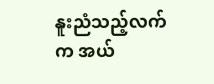နူးညံသည့်လက်က အယ်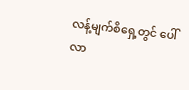လန့်မျက်စိရှေ့တွင် ပေါ်လာ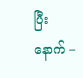ပြီးနောက် –